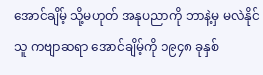အောင်ချိမ့် သို့မဟုတ် အနုပညာကို ဘာနဲ့မှ မလဲနိုင်သူ ကဗျာဆရာ အောင်ချိမ့်ကို ၁၉၄၈ ခုနှစ်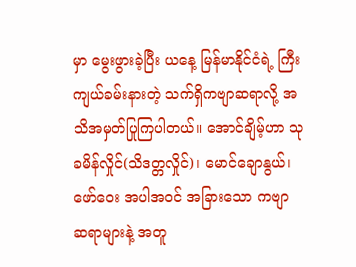မှာ မွေးဖွားခဲ့ပြီး ယနေ့ မြန်မာနိုင်ငံရဲ့ ကြီးကျယ်ခမ်းနားတဲ့ သက်ရှိကဗျာဆရာလို့ အသိအမှတ်ပြုကြပါတယ်။ အောင်ချိမ့်ဟာ သုခမိန်လှိုင်(သိဒတ္တလှိုင်)၊ မောင်ချောနွယ်၊ ဖော်ဝေး အပါအဝင် အခြားသော ကဗျာ ဆရာများနဲ့ အတူ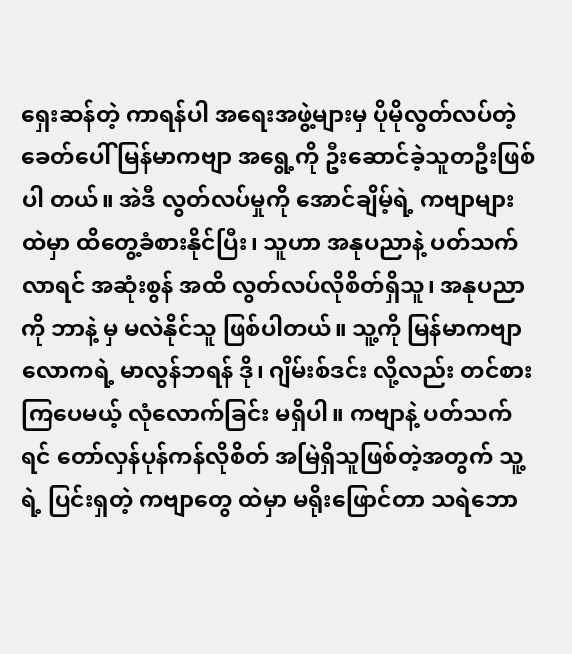ရှေးဆန်တဲ့ ကာရန်ပါ အရေးအဖွဲ့များမှ ပိုမိုလွတ်လပ်တဲ့ ခေတ်ပေါ် မြန်မာကဗျာ အရွေ့ကို ဦးဆောင်ခဲ့သူတဦးဖြစ်ပါ တယ်။ အဲဒီ လွတ်လပ်မှုကို အောင်ချိမ့်ရဲ့ ကဗျာများထဲမှာ ထိတွေ့ခံစားနိုင်ပြီး၊ သူဟာ အနုပညာနဲ့ ပတ်သက် လာရင် အဆုံးစွန် အထိ လွတ်လပ်လိုစိတ်ရှိသူ၊ အနုပညာကို ဘာနဲ့ မှ မလဲနိုင်သူ ဖြစ်ပါတယ်။ သူ့ကို မြန်မာကဗျာလောကရဲ့ မာလွန်ဘရန် ဒို၊ ဂျိမ်းစ်ဒင်း လို့လည်း တင်စားကြပေမယ့် လုံလောက်ခြင်း မရှိပါ။ ကဗျာနဲ့ ပတ်သက်ရင် တော်လှန်ပုန်ကန်လိုစိတ် အမြဲရှိသူဖြစ်တဲ့အတွက် သူ့ရဲ့ ပြင်းရှတဲ့ ကဗျာတွေ ထဲမှာ မရိုးဖြောင်တာ သရဲဘော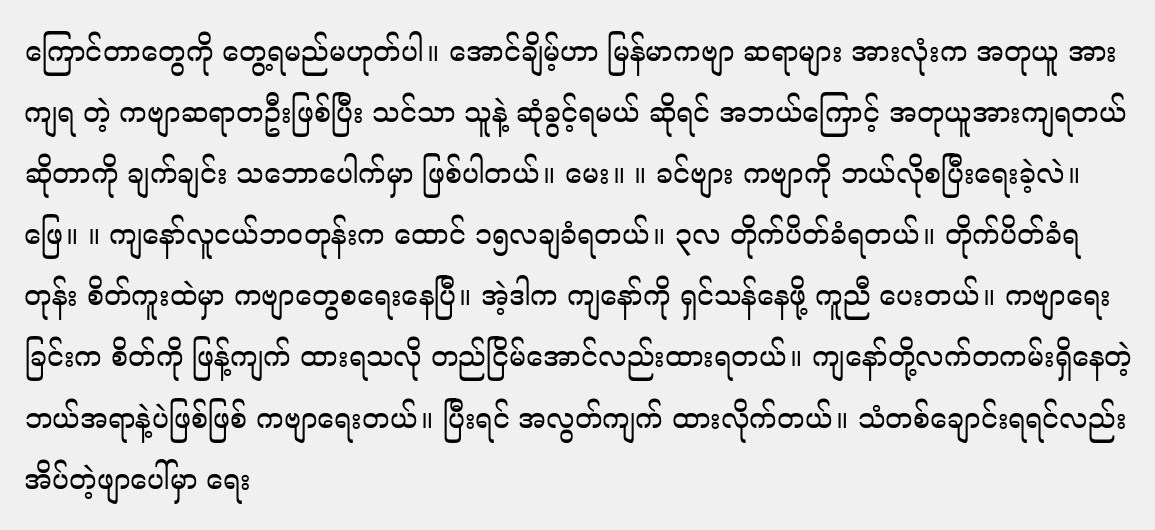ကြောင်တာတွေကို တွေ့ရမည်မဟုတ်ပါ။ အောင်ချိမ့်ဟာ မြန်မာကဗျာ ဆရာများ အားလုံးက အတုယူ အားကျရ တဲ့ ကဗျာဆရာတဦးဖြစ်ပြီး သင်သာ သူနဲ့ ဆုံခွင့်ရမယ် ဆိုရင် အဘယ်ကြောင့် အတုယူအားကျရတယ်ဆိုတာကို ချက်ချင်း သဘောပေါက်မှာ ဖြစ်ပါတယ်။ မေး။ ။ ခင်ဗျား ကဗျာကို ဘယ်လိုစပြီးရေးခဲ့လဲ။ ဖြေ။ ။ ကျနော်လူငယ်ဘဝတုန်းက ထောင် ၁၅လချခံရတယ်။ ၃လ တိုက်ပိတ်ခံရတယ်။ တိုက်ပိတ်ခံရ တုန်း စိတ်ကူးထဲမှာ ကဗျာတွေစရေးနေပြီ။ အဲ့ဒါက ကျနော်ကို ရှင်သန်နေဖို့ ကူညီ ပေးတယ်။ ကဗျာရေးခြင်းက စိတ်ကို ဖြန့်ကျက် ထားရသလို တည်ငြိမ်အောင်လည်းထားရတယ်။ ကျနော်တို့လက်တကမ်းရှိနေတဲ့ ဘယ်အရာနဲ့ပဲဖြစ်ဖြစ် ကဗျာရေးတယ်။ ပြီးရင် အလွတ်ကျက် ထားလိုက်တယ်။ သံတစ်ချောင်းရရင်လည်း အိပ်တဲ့ဖျာပေါ်မှာ ရေး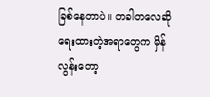ခြစ်နေတာပဲ။ တခါတလေဆို ရေးထားတဲ့အရာတွေက မှိန်လွန်းတော့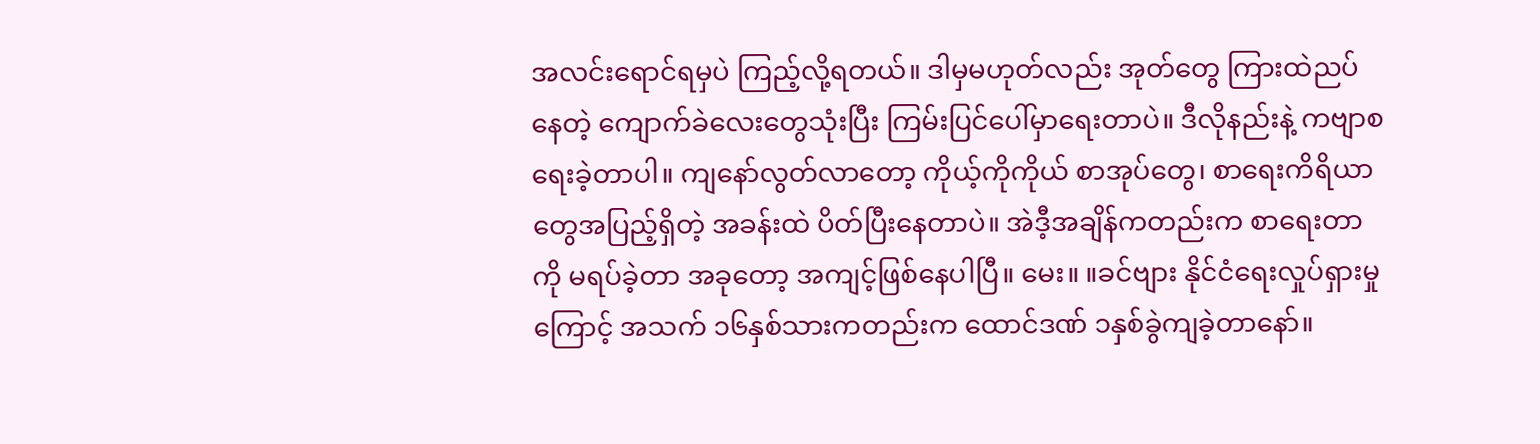အလင်းရောင်ရမှပဲ ကြည့်လို့ရတယ်။ ဒါမှမဟုတ်လည်း အုတ်တွေ ကြားထဲညပ်နေတဲ့ ကျောက်ခဲလေးတွေသုံးပြီး ကြမ်းပြင်ပေါ်မှာရေးတာပဲ။ ဒီလိုနည်းနဲ့ ကဗျာစရေးခဲ့တာပါ။ ကျနော်လွတ်လာတော့ ကိုယ့်ကိုကိုယ် စာအုပ်တွေ၊ စာရေးကိရိယာတွေအပြည့်ရှိတဲ့ အခန်းထဲ ပိတ်ပြီးနေတာပဲ။ အဲဒီ့အချိန်ကတည်းက စာရေးတာကို မရပ်ခဲ့တာ အခုတော့ အကျင့်ဖြစ်နေပါပြီ။ မေး။ ။ခင်ဗျား နိုင်ငံရေးလှုပ်ရှားမှုကြောင့် အသက် ၁၆နှစ်သားကတည်းက ထောင်ဒဏ် ၁နှစ်ခွဲကျခဲ့တာနော်။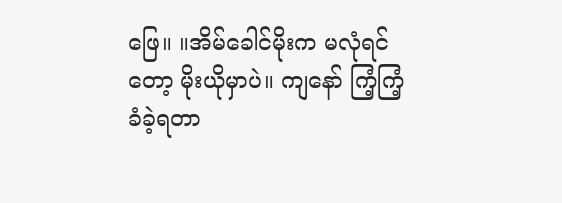ဖြေ။ ။အိမ်ခေါင်မိုးက မလုံရင်တော့ မိုးယိုမှာပဲ။ ကျနော် ကြံ့ကြံ့ခံခဲ့ရတာ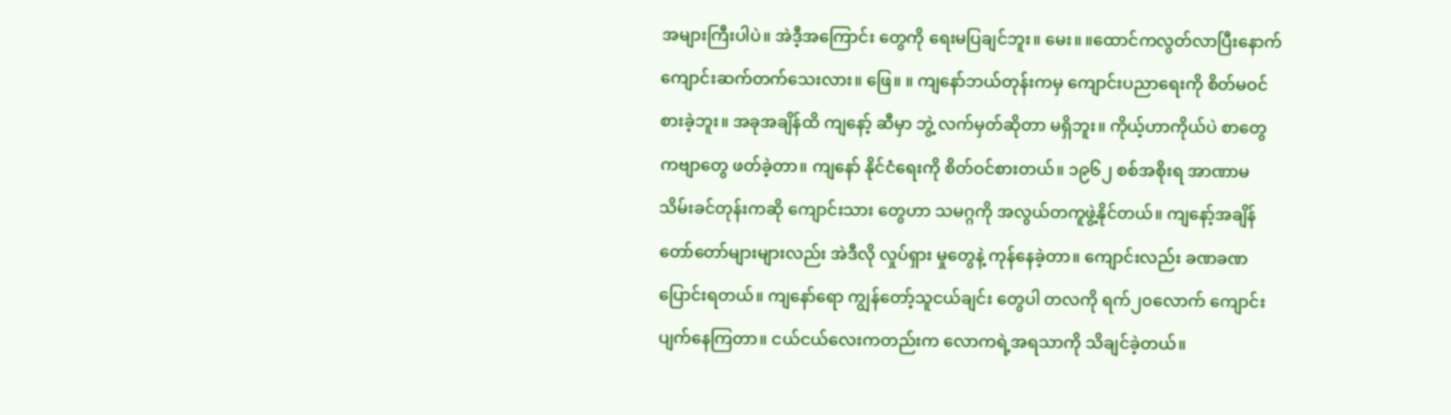အများကြီးပါပဲ။ အဲဒီ့အကြောင်း တွေကို ရေးမပြချင်ဘူး။ မေး။ ။ထောင်ကလွတ်လာပြီးနောက် ကျောင်းဆက်တက်သေးလား။ ဖြေ။ ။ ကျနော်ဘယ်တုန်းကမှ ကျောင်းပညာရေးကို စိတ်မဝင်စားခဲ့ဘူး။ အခုအချိန်ထိ ကျနော့် ဆီမှာ ဘွဲ့ လက်မှတ်ဆိုတာ မရှိဘူး။ ကိုယ့်ဟာကိုယ်ပဲ စာတွေ ကဗျာတွေ ဖတ်ခဲ့တာ။ ကျနော် နိုင်ငံရေးကို စိတ်ဝင်စားတယ်။ ၁၉၆၂ စစ်အစိုးရ အာဏာမသိမ်းခင်တုန်းကဆို ကျောင်းသား တွေဟာ သမဂ္ဂကို အလွယ်တကူဖွဲ့နိုင်တယ်။ ကျနော့်အချိန်တော်တော်များများလည်း အဲဒီလို လှုပ်ရှား မှုတွေနဲ့ ကုန်နေခဲ့တာ။ ကျောင်းလည်း ခဏခဏပြောင်းရတယ်။ ကျနော်ရော ကျွန်တော့်သူငယ်ချင်း တွေပါ တလကို ရက်၂၀လောက် ကျောင်းပျက်နေကြတာ။ ငယ်ငယ်လေးကတည်းက လောကရဲ့အရသာကို သိချင်ခဲ့တယ်။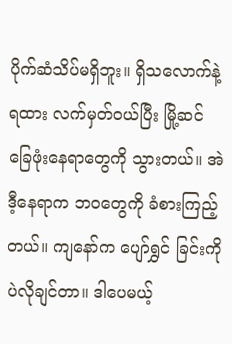ပိုက်ဆံသိပ်မရှိဘူး။ ရှိသလောက်နဲ့ ရထား လက်မှတ်ဝယ်ပြီး မြို့ဆင်ခြေဖုံးနေရာတွေကို သွားတယ်။ အဲဒီ့နေရာက ဘဝတွေကို ခံစားကြည့်တယ်။ ကျနော်က ပျော်ရွှင် ခြင်းကိုပဲလိုချင်တာ။ ဒါပေမယ့်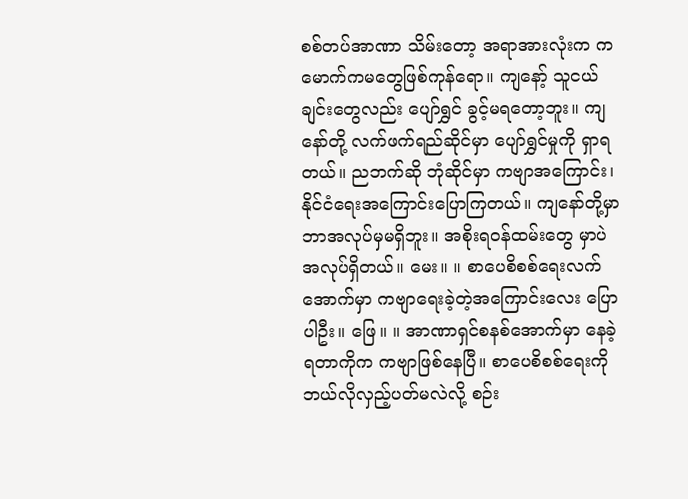စစ်တပ်အာဏာ သိမ်းတော့ အရာအားလုံးက ကမောက်ကမတွေဖြစ်ကုန်ရော။ ကျနော့် သူငယ်ချင်းတွေလည်း ပျော်ရွှင် ခွင့်မရတော့ဘူး။ ကျနော်တို့ လက်ဖက်ရည်ဆိုင်မှာ ပျော်ရွှင်မှုကို ရှာရတယ်။ ညဘက်ဆို ဘုံဆိုင်မှာ ကဗျာအကြောင်း၊ နိုင်ငံရေးအကြောင်းပြောကြတယ်။ ကျနော်တို့မှာ ဘာအလုပ်မှမရှိဘူး။ အစိုးရဝန်ထမ်းတွေ မှာပဲ အလုပ်ရှိတယ်။ မေး။ ။ စာပေစိစစ်ရေးလက်အောက်မှာ ကဗျာရေးခဲ့တဲ့အကြောင်းလေး ပြောပါဦး။ ဖြေ။ ။ အာဏာရှင်စနစ်အောက်မှာ နေခဲ့ရတာကိုက ကဗျာဖြစ်နေပြီ။ စာပေစိစစ်ရေးကို ဘယ်လိုလှည့်ပတ်မလဲလို့ စဉ်း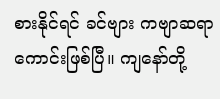စားနိုင်ရင် ခင်ဗျား ကဗျာဆရာကောင်းဖြစ်ပြီ။ ကျနော်တို့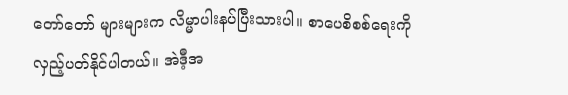တော်တော် များများက လိမ္မာပါးနပ်ပြီးသားပါ။ စာပေစိစစ်ရေးကို လှည့်ပတ်နိုင်ပါတယ်။ အဲဒီ့အ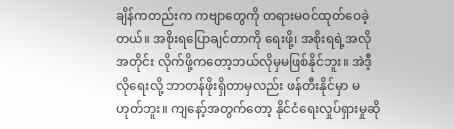ချိန်ကတည်းက ကဗျာတွေကို တရားမဝင်ထုတ်ဝေခဲ့တယ်။ အစိုးရပြောချင်တာကို ရေးဖို့၊ အစိုးရရဲ့အလိုအတိုင်း လိုက်ဖို့ကတော့ဘယ်လိုမှမဖြစ်နိုင်ဘူး။ အဲဒီ့လိုရေးလို့ ဘာတန်ဖိုးရှိတာမှလည်း ဖန်တီးနိုင်မှာ မဟုတ်ဘူး။ ကျနော့်အတွက်တော့ နိုင်ငံရေးလှုပ်ရှားမှုဆို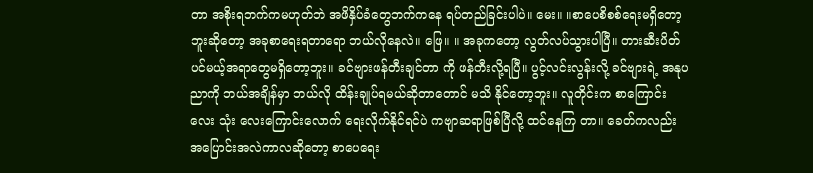တာ အစိုးရဘက်ကမဟုတ်ဘဲ အဖိနှိပ်ခံတွေဘက်ကနေ ရပ်တည်ခြင်းပါပဲ။ မေး။ ။စာပေစိစစ်ရေးမရှိတော့ဘူးဆိုတော့ အခုစာရေးရတာရော ဘယ်လိုနေလဲ။ ဖြေ။ ။ အခုကတော့ လွတ်လပ်သွားပါပြီ။ တားဆီးပိတ်ပင်မယ့်အရာတွေမရှိတော့ဘူး။ ခင်ဗျားဖန်တီးချင်တာ ကို ဖန်တီးလို့ရပြီ။ ပွင့်လင်းလွန်းလို့ ခင်ဗျားရဲ့ အနုပညာကို ဘယ်အချိန်မှာ ဘယ်လို ထိန်းချုပ်ရမယ်ဆိုတာတောင် မသိ နိုင်တော့ဘူး။ လူတိုင်းက စာကြောင်းလေး သုံး လေးကြောင်းလောက် ရေးလိုက်နိုင်ရင်ပဲ ကဗျာဆရာဖြစ်ပြီလို့ ထင်နေကြ တာ။ ခေတ်ကလည်း အပြောင်းအလဲကာလဆိုတော့ စာပေရေး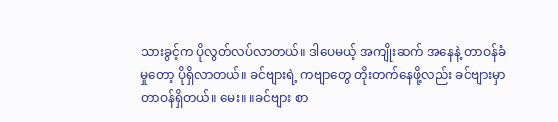သားခွင့်က ပိုလွတ်လပ်လာတယ်။ ဒါပေမယ့် အကျိုးဆက် အနေနဲ့ တာဝန်ခံမှုတော့ ပိုရှိလာတယ်။ ခင်ဗျားရဲ့ ကဗျာတွေ တိုးတက်နေဖို့လည်း ခင်ဗျားမှာ တာဝန်ရှိတယ်။ မေး။ ။ခင်ဗျား စာ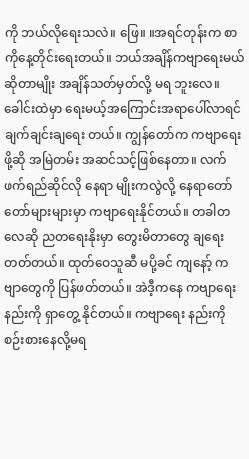ကို ဘယ်လိုရေးသလဲ။ ဖြေ။ ။အရင်တုန်းက စာကိုနေ့တိုင်းရေးတယ်။ ဘယ်အချိန်ကဗျာရေးမယ်ဆိုတာမျိုး အချိန်သတ်မှတ်လို့ မရ ဘူးလေ။ ခေါင်းထဲမှာ ရေးမယ့်အကြောင်းအရာပေါ်လာရင် ချက်ချင်းချရေး တယ်။ ကျွန်တော်က ကဗျာရေးဖို့ဆို အမြဲတမ်း အဆင်သင့်ဖြစ်နေတာ။ လက်ဖက်ရည်ဆိုင်လို နေရာ မျိုးကလွဲလို့ နေရာတော်တော်များများမှာ ကဗျာရေးနိုင်တယ်။ တခါတလေဆို ညတရေးနိုးမှာ တွေးမိတာတွေ ချရေးတတ်တယ်။ ထုတ်ဝေသူဆီ မပို့ခင် ကျနော့် ကဗျာတွေကို ပြန်ဖတ်တယ်။ အဲဒီ့ကနေ ကဗျာရေးနည်းကို ရှာတွေ့ နိုင်တယ်။ ကဗျာရေး နည်းကို စဉ်းစားနေလို့မရ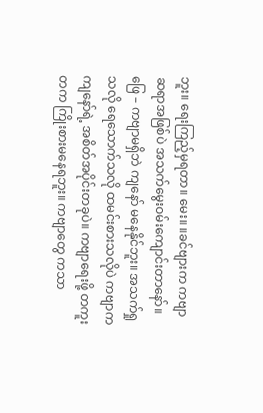ဘူး။ ရေးကြည့်မှရတာ။ မေး။ ။ခင်ဗျားက ကဗျာဆရာအဖြစ်ပဲ အသက်မွေးဝမ်းကျောင်းတာနော်။ ဖြေ – ကဗျာမရှိဘဲ ကျနော် မနေနိုင်ဘူး။ အသက်ရှုသလို ရေသောက်သလို ထမင်းစားသလိုပဲ ကဗျာက ကျနော်ရဲ့ အစိတ်အပိုင်းတခုပဲ။ ကဗျာရေးဖို့ တကူးတက ကြိုးစားမနေရဘူး။ ကဗျာတွေ ကသာ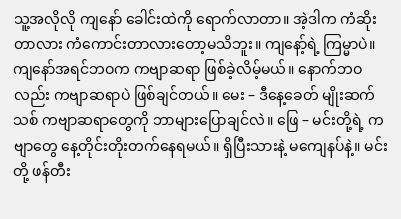သူ့အလိုလို ကျနော် ခေါင်းထဲကို ရောက်လာတာ။ အဲ့ဒါက ကံဆိုးတာလား ကံကောင်းတာလားတော့မသိဘူး။ ကျနော့်ရဲ့ ကြမ္မာပဲ။ ကျနော်အရင်ဘဝက ကဗျာဆရာ ဖြစ်ခဲ့လိမ့်မယ်။ နောက်ဘဝလည်း ကဗျာဆရာပဲ ဖြစ်ချင်တယ်။ မေး – ဒီနေ့ခေတ် မျိုးဆက်သစ် ကဗျာဆရာတွေကို ဘာများပြောချင်လဲ။ ဖြေ – မင်းတို့ရဲ့ ကဗျာတွေ နေ့တိုင်းတိုးတက်နေရမယ်။ ရှိပြီးသားနဲ့ မကျေနပ်နဲ့။ မင်းတို့ ဖန်တီး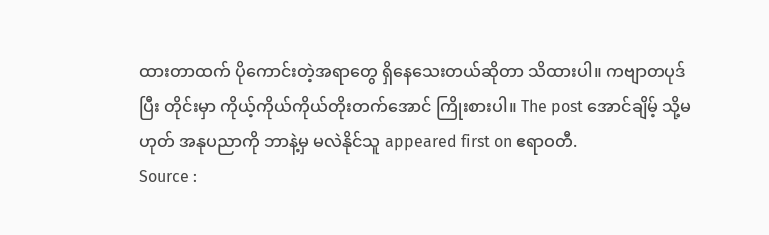ထားတာထက် ပိုကောင်းတဲ့အရာတွေ ရှိနေသေးတယ်ဆိုတာ သိထားပါ။ ကဗျာတပုဒ်ပြီး တိုင်းမှာ ကိုယ့်ကိုယ်ကိုယ်တိုးတက်အောင် ကြိုးစားပါ။ The post အောင်ချိမ့် သို့မဟုတ် အနုပညာကို ဘာနဲ့မှ မလဲနိုင်သူ appeared first on ဧရာဝတီ.
Source :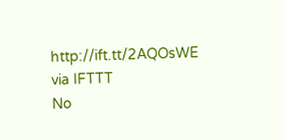http://ift.tt/2AQOsWE
via IFTTT
No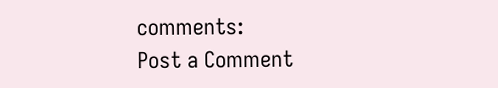comments:
Post a Comment